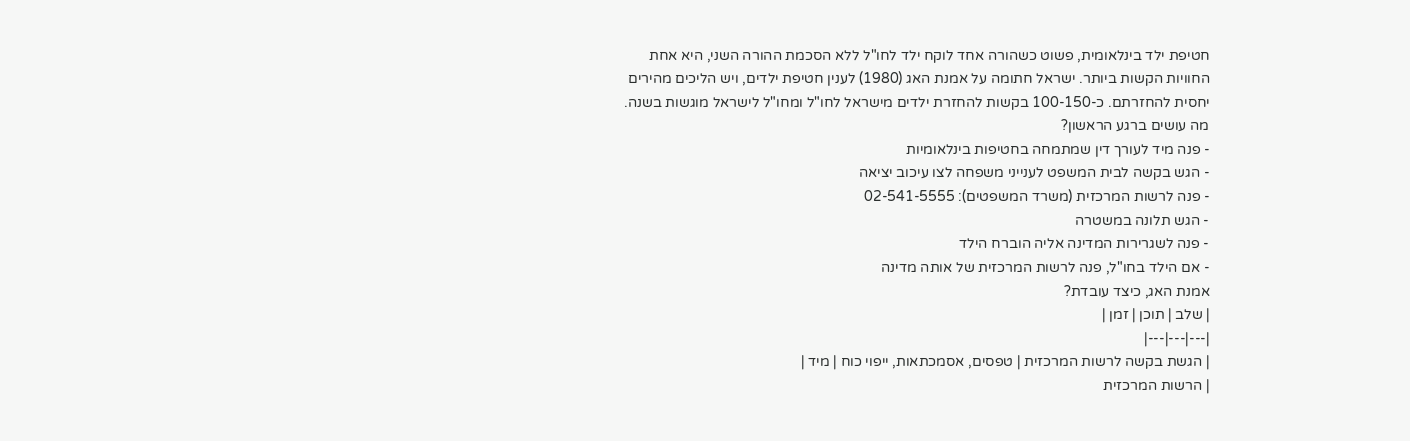חטיפת ילד בינלאומית, פשוט כשהורה אחד לוקח ילד לחו"ל ללא הסכמת ההורה השני, היא אחת החוויות הקשות ביותר. ישראל חתומה על אמנת האג (1980) לענין חטיפת ילדים, ויש הליכים מהירים יחסית להחזרתם. כ-100-150 בקשות להחזרת ילדים מישראל לחו"ל ומחו"ל לישראל מוגשות בשנה.
מה עושים ברגע הראשון?
- פנה מיד לעורך דין שמתמחה בחטיפות בינלאומיות
- הגש בקשה לבית המשפט לענייני משפחה לצו עיכוב יציאה
- פנה לרשות המרכזית (משרד המשפטים): 02-541-5555
- הגש תלונה במשטרה
- פנה לשגרירות המדינה אליה הוברח הילד
- אם הילד בחו"ל, פנה לרשות המרכזית של אותה מדינה
אמנת האג, כיצד עובדת?
| שלב | תוכן | זמן |
|---|---|---|
| הגשת בקשה לרשות המרכזית | טפסים, אסמכתאות, ייפוי כוח | מיד |
| הרשות המרכזית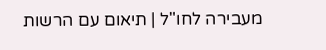מעבירה לחו"ל | תיאום עם הרשות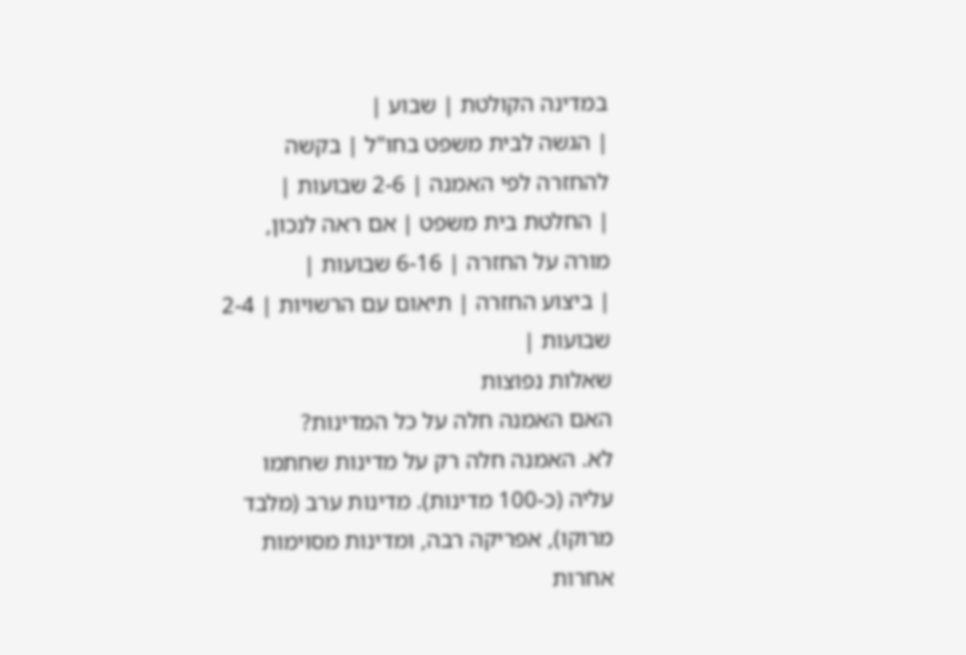במדינה הקולטת | שבוע |
| הגשה לבית משפט בחו"ל | בקשה להחזרה לפי האמנה | 2-6 שבועות |
| החלטת בית משפט | אם ראה לנכון, מורה על החזרה | 6-16 שבועות |
| ביצוע החזרה | תיאום עם הרשויות | 2-4 שבועות |
שאלות נפוצות
האם האמנה חלה על כל המדינות?
לא. האמנה חלה רק על מדינות שחתמו עליה (כ-100 מדינות). מדינות ערב (מלבד מרוקו), אפריקה רבה, ומדינות מסוימות אחרות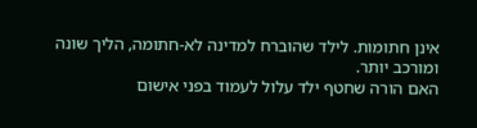אינן חתומות. לילד שהוברח למדינה לא-חתומה, הליך שונה ומורכב יותר.
האם הורה שחטף ילד עלול לעמוד בפני אישום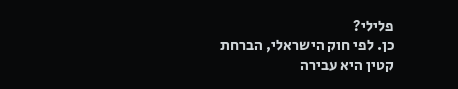פלילי?
כן. לפי חוק הישראלי, הברחת קטין היא עבירה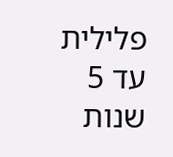פלילית עד 5 שנות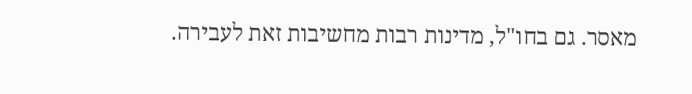מאסר. גם בחו"ל, מדינות רבות מחשיבות זאת לעבירה.